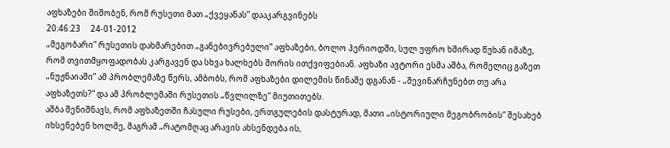აფხაზები შიშობენ, რომ რუსეთი მათ „ქვეყანას“ დააკარგვინებს
20:46:23     24-01-2012
„მეგობარი“ რუსეთის დახმარებით „განებივრებული“ აფხაზები, ბოლო პერიოდში, სულ უფრო ხშირად წუხან იმაზე, რომ თვითმყოფადობას კარგავენ და სხვა ხალხებს შორის ითქვიფებიან. აფხაზი ავტორი ესმა აშბა, რომელიც გაზეთ „ნუჟნაიაში“ ამ პრობლემაზე წერს, ამბობს, რომ აფხაზები დილემის წინაშე დგანან - „შევინარჩუნებთ თუ არა აფხაზეთს?“ და ამ პრობლემაში რუსეთის „წვლილზე“ მიუთითებს.
აშბა შენიშნავს, რომ აფხაზეთში ჩასული რუსები, ერთგულების დასტურად, მათი „ისტორიული მეგობრობის“ შესახებ იხსენებენ ხოლმე, მაგრამ „რატომღაც არავის ახსენდება ის,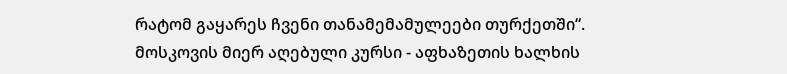რატომ გაყარეს ჩვენი თანამემამულეები თურქეთში“.
მოსკოვის მიერ აღებული კურსი - აფხაზეთის ხალხის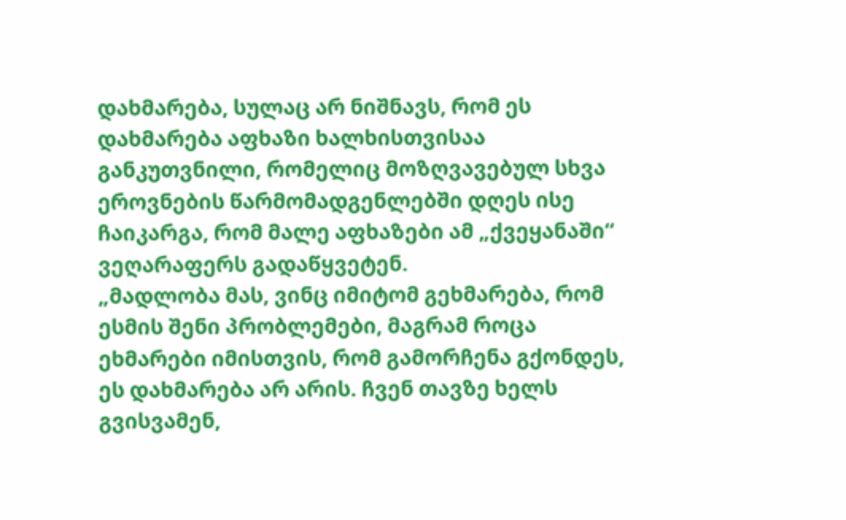დახმარება, სულაც არ ნიშნავს, რომ ეს დახმარება აფხაზი ხალხისთვისაა განკუთვნილი, რომელიც მოზღვავებულ სხვა ეროვნების წარმომადგენლებში დღეს ისე ჩაიკარგა, რომ მალე აფხაზები ამ „ქვეყანაში“ ვეღარაფერს გადაწყვეტენ.
„მადლობა მას, ვინც იმიტომ გეხმარება, რომ ესმის შენი პრობლემები, მაგრამ როცა ეხმარები იმისთვის, რომ გამორჩენა გქონდეს, ეს დახმარება არ არის. ჩვენ თავზე ხელს გვისვამენ,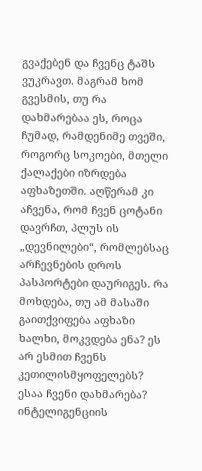გვაქებენ და ჩვენც ტაშს ვუკრავთ. მაგრამ ხომ გვესმის, თუ რა დახმარებაა ეს, როცა ჩუმად, რამდენიმე თვეში, როგორც სოკოები, მთელი ქალაქები იზრდება აფხაზეთში. აღწერამ კი აჩვენა, რომ ჩვენ ცოტანი დავრჩთ, პლუს ის „დევნილები“, რომლებსაც არჩევნების დროს პასპორტები დაურიგეს. რა მოხდება, თუ ამ მასაში გაითქვიფება აფხაზი ხალხი, მოკვდება ენა? ეს არ ესმით ჩვენს კეთილისმყოფელებს? ესაა ჩვენი დახმარება? ინტელიგენციის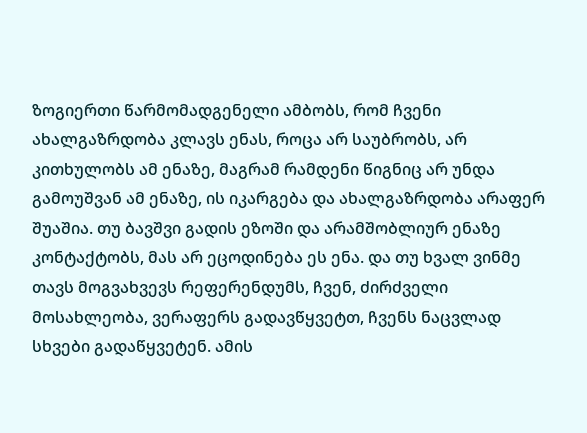ზოგიერთი წარმომადგენელი ამბობს, რომ ჩვენი ახალგაზრდობა კლავს ენას, როცა არ საუბრობს, არ კითხულობს ამ ენაზე, მაგრამ რამდენი წიგნიც არ უნდა გამოუშვან ამ ენაზე, ის იკარგება და ახალგაზრდობა არაფერ შუაშია. თუ ბავშვი გადის ეზოში და არამშობლიურ ენაზე კონტაქტობს, მას არ ეცოდინება ეს ენა. და თუ ხვალ ვინმე თავს მოგვახვევს რეფერენდუმს, ჩვენ, ძირძველი მოსახლეობა, ვერაფერს გადავწყვეტთ, ჩვენს ნაცვლად სხვები გადაწყვეტენ. ამის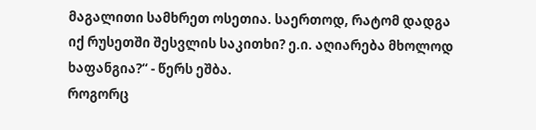მაგალითი სამხრეთ ოსეთია. საერთოდ, რატომ დადგა იქ რუსეთში შესვლის საკითხი? ე.ი. აღიარება მხოლოდ ხაფანგია?“ - წერს ეშბა.
როგორც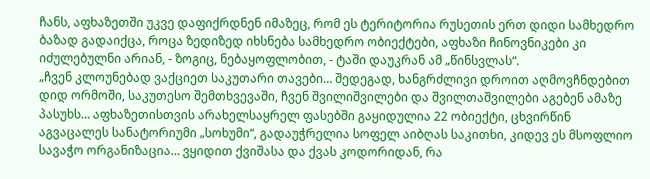ჩანს, აფხაზეთში უკვე დაფიქრდნენ იმაზეც, რომ ეს ტერიტორია რუსეთის ერთ დიდი სამხედრო ბაზად გადაიქცა, როცა ზედიზედ იხსნება სამხედრო ობიექტები, აფხაზი ჩინოვნიკები კი იძულებულნი არიან, - ზოგიც, ნებაყოფლობით, - ტაში დაუკრან ამ „წინსვლას“.
„ჩვენ კლოუნებად ვაქციეთ საკუთარი თავები… შედეგად, ხანგრძლივი დროით აღმოვჩნდებით დიდ ორმოში, საკუთესო შემთხვევაში, ჩვენ შვილიშვილები და შვილთაშვილები აგებენ ამაზე პასუხს… აფხაზეთისთვის არახელსაყრელ ფასებში გაყიდულია 22 ობიექტი, ცხვირწინ აგვაცალეს სანატორიუმი „სოხუმი“, გადაუჭრელია სოფელ აიბღას საკითხი, კიდევ ეს მსოფლიო სავაჭო ორგანიზაცია… ვყიდით ქვიშასა და ქვას კოდორიდან, რა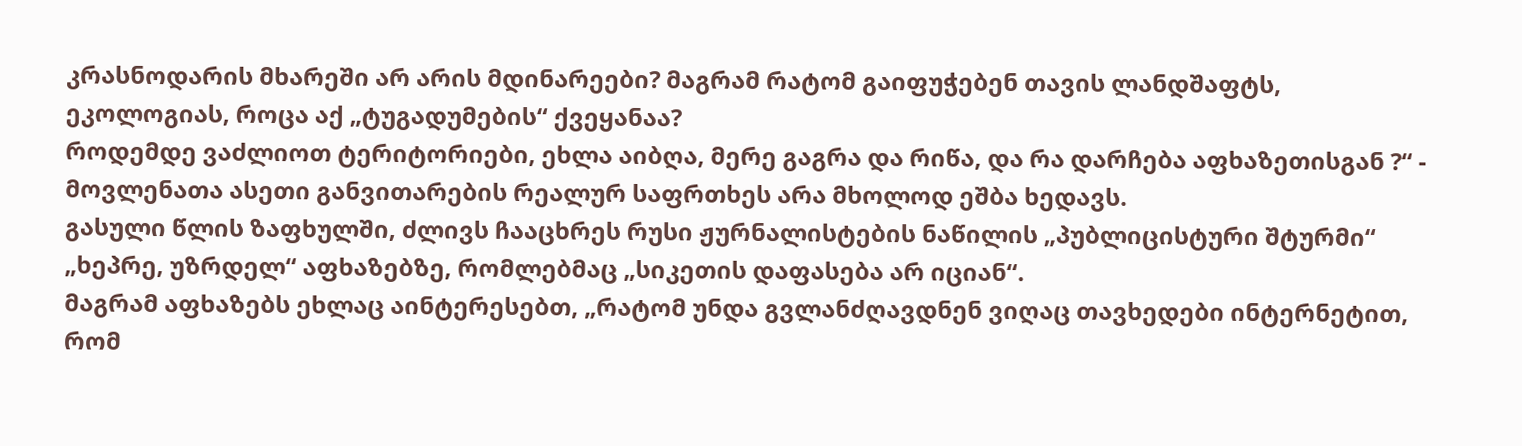კრასნოდარის მხარეში არ არის მდინარეები? მაგრამ რატომ გაიფუჭებენ თავის ლანდშაფტს, ეკოლოგიას, როცა აქ „ტუგადუმების“ ქვეყანაა?
როდემდე ვაძლიოთ ტერიტორიები, ეხლა აიბღა, მერე გაგრა და რიწა, და რა დარჩება აფხაზეთისგან ?“ - მოვლენათა ასეთი განვითარების რეალურ საფრთხეს არა მხოლოდ ეშბა ხედავს.
გასული წლის ზაფხულში, ძლივს ჩააცხრეს რუსი ჟურნალისტების ნაწილის „პუბლიცისტური შტურმი“ „ხეპრე, უზრდელ“ აფხაზებზე, რომლებმაც „სიკეთის დაფასება არ იციან“.
მაგრამ აფხაზებს ეხლაც აინტერესებთ, „რატომ უნდა გვლანძღავდნენ ვიღაც თავხედები ინტერნეტით, რომ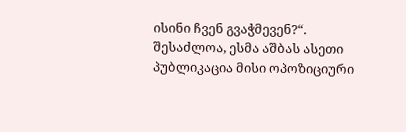ისინი ჩვენ გვაჭმევენ?“.
შესაძლოა, ესმა აშბას ასეთი პუბლიკაცია მისი ოპოზიციური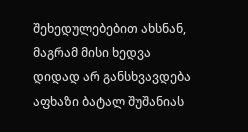შეხედულებებით ახსნან, მაგრამ მისი ხედვა დიდად არ განსხვავდება აფხაზი ბატალ შუშანიას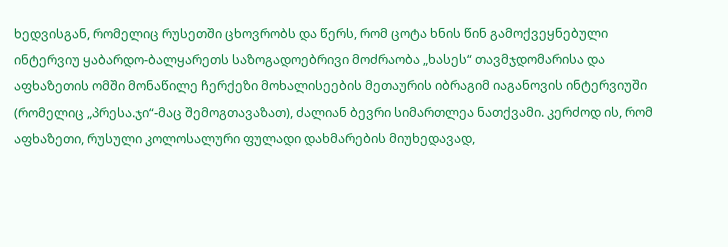ხედვისგან, რომელიც რუსეთში ცხოვრობს და წერს, რომ ცოტა ხნის წინ გამოქვეყნებული ინტერვიუ ყაბარდო-ბალყარეთს საზოგადოებრივი მოძრაობა „ხასეს“ თავმჯდომარისა და აფხაზეთის ომში მონაწილე ჩერქეზი მოხალისეების მეთაურის იბრაგიმ იაგანოვის ინტერვიუში (რომელიც „პრესა.ჯი“-მაც შემოგთავაზათ), ძალიან ბევრი სიმართლეა ნათქვამი. კერძოდ ის, რომ აფხაზეთი, რუსული კოლოსალური ფულადი დახმარების მიუხედავად,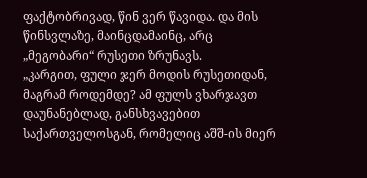ფაქტობრივად, წინ ვერ წავიდა. და მის წინსვლაზე, მაინცდამაინც, არც „მეგობარი“ რუსეთი ზრუნავს.
„კარგით, ფული ჯერ მოდის რუსეთიდან, მაგრამ როდემდე? ამ ფულს ვხარჯავთ დაუნანებლად, განსხვავებით საქართველოსგან, რომელიც აშშ-ის მიერ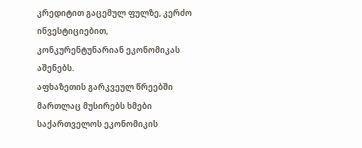კრედიტით გაცემულ ფულზე, კერძო ინვესტიციებით, კონკურენტუნარიან ეკონომიკას აშენებს.
აფხაზეთის გარკვეულ წრეებში მართლაც მუსირებს ხმები საქართველოს ეკონომიკის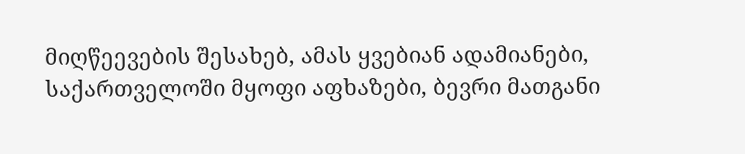მიღწეევების შესახებ, ამას ყვებიან ადამიანები, საქართველოში მყოფი აფხაზები, ბევრი მათგანი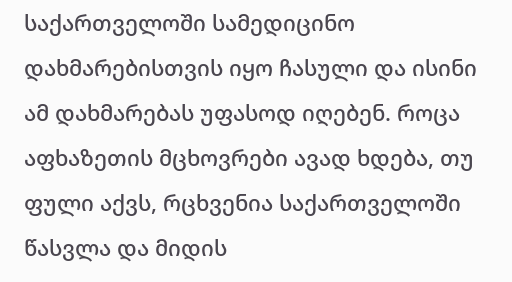საქართველოში სამედიცინო დახმარებისთვის იყო ჩასული და ისინი ამ დახმარებას უფასოდ იღებენ. როცა აფხაზეთის მცხოვრები ავად ხდება, თუ ფული აქვს, რცხვენია საქართველოში წასვლა და მიდის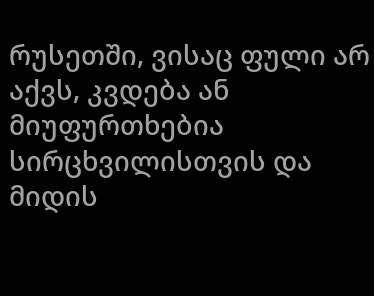რუსეთში, ვისაც ფული არ აქვს, კვდება ან მიუფურთხებია სირცხვილისთვის და მიდის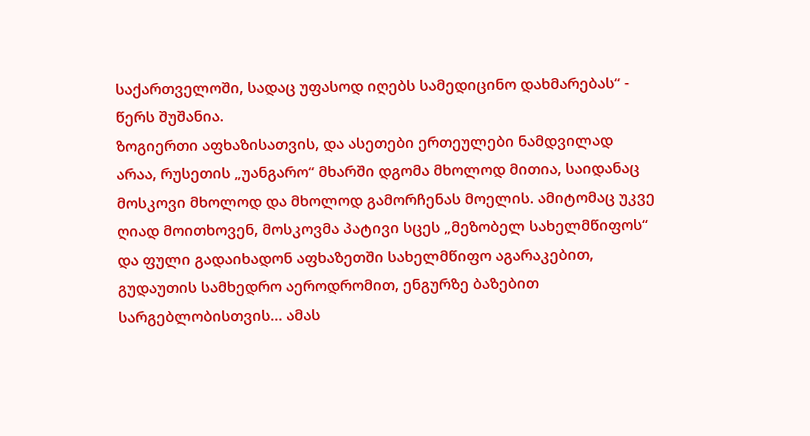საქართველოში, სადაც უფასოდ იღებს სამედიცინო დახმარებას“ - წერს შუშანია.
ზოგიერთი აფხაზისათვის, და ასეთები ერთეულები ნამდვილად არაა, რუსეთის „უანგარო“ მხარში დგომა მხოლოდ მითია, საიდანაც მოსკოვი მხოლოდ და მხოლოდ გამორჩენას მოელის. ამიტომაც უკვე ღიად მოითხოვენ, მოსკოვმა პატივი სცეს „მეზობელ სახელმწიფოს“ და ფული გადაიხადონ აფხაზეთში სახელმწიფო აგარაკებით, გუდაუთის სამხედრო აეროდრომით, ენგურზე ბაზებით სარგებლობისთვის… ამას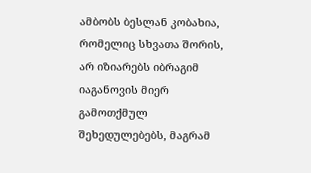ამბობს ბესლან კობახია, რომელიც სხვათა შორის, არ იზიარებს იბრაგიმ იაგანოვის მიერ გამოთქმულ შეხედულებებს, მაგრამ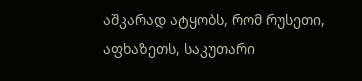აშკარად ატყობს, რომ რუსეთი, აფხაზეთს, საკუთარი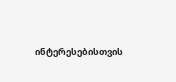ინტერესებისთვის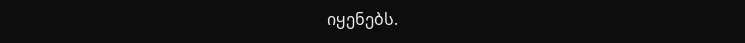იყენებს.